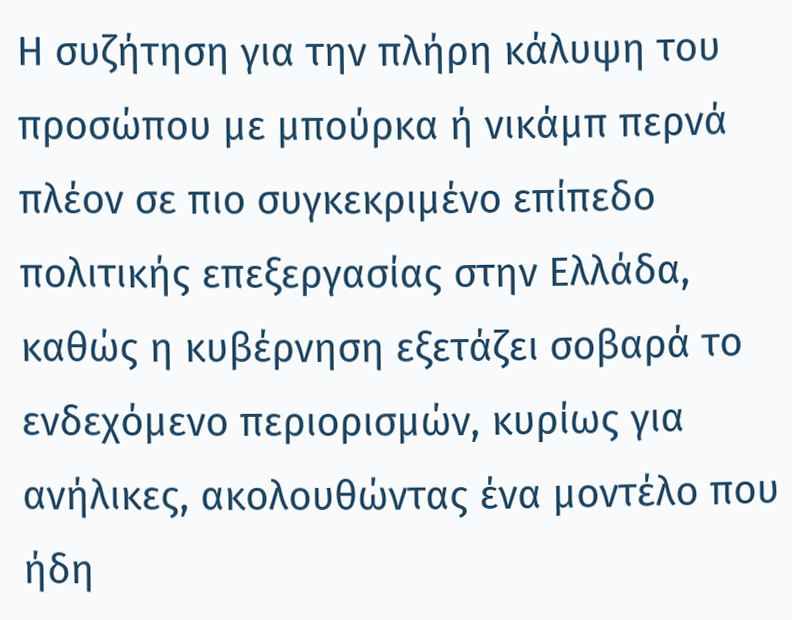Η συζήτηση για την πλήρη κάλυψη του προσώπου με μπούρκα ή νικάμπ περνά πλέον σε πιο συγκεκριμένο επίπεδο πολιτικής επεξεργασίας στην Ελλάδα, καθώς η κυβέρνηση εξετάζει σοβαρά το ενδεχόμενο περιορισμών, κυρίως για ανήλικες, ακολουθώντας ένα μοντέλο που ήδη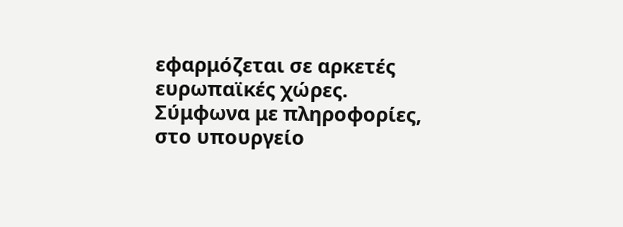εφαρμόζεται σε αρκετές ευρωπαϊκές χώρες.
Σύμφωνα με πληροφορίες, στο υπουργείο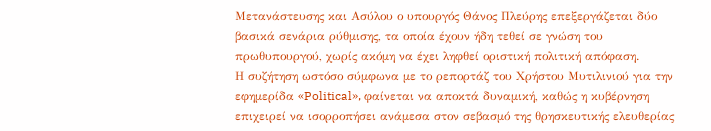Μετανάστευσης και Ασύλου ο υπουργός Θάνος Πλεύρης επεξεργάζεται δύο βασικά σενάρια ρύθμισης, τα οποία έχουν ήδη τεθεί σε γνώση του πρωθυπουργού, χωρίς ακόμη να έχει ληφθεί οριστική πολιτική απόφαση.
Η συζήτηση ωστόσο σύμφωνα με το ρεπορτάζ του Χρήστου Μυτιλινιού για την εφημερίδα «Political», φαίνεται να αποκτά δυναμική, καθώς η κυβέρνηση επιχειρεί να ισορροπήσει ανάμεσα στον σεβασμό της θρησκευτικής ελευθερίας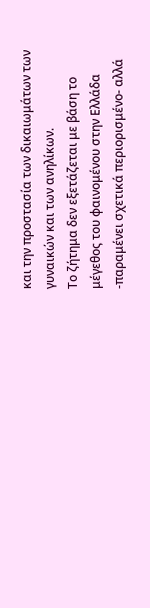και την προστασία των δικαιωμάτων των γυναικών και των ανηλίκων.
Το ζήτημα δεν εξετάζεται με βάση το μέγεθος του φαινομένου στην Ελλάδα -παραμένει σχετικά περιορισμένο- αλλά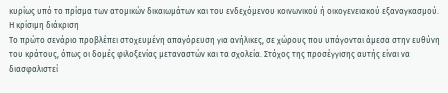κυρίως υπό το πρίσμα των ατομικών δικαιωμάτων και του ενδεχόμενου κοινωνικού ή οικογενειακού εξαναγκασμού.
Η κρίσιμη διάκριση
Το πρώτο σενάριο προβλέπει στοχευμένη απαγόρευση για ανήλικες, σε χώρους που υπάγονται άμεσα στην ευθύνη του κράτους, όπως οι δομές φιλοξενίας μεταναστών και τα σχολεία. Στόχος της προσέγγισης αυτής είναι να διασφαλιστεί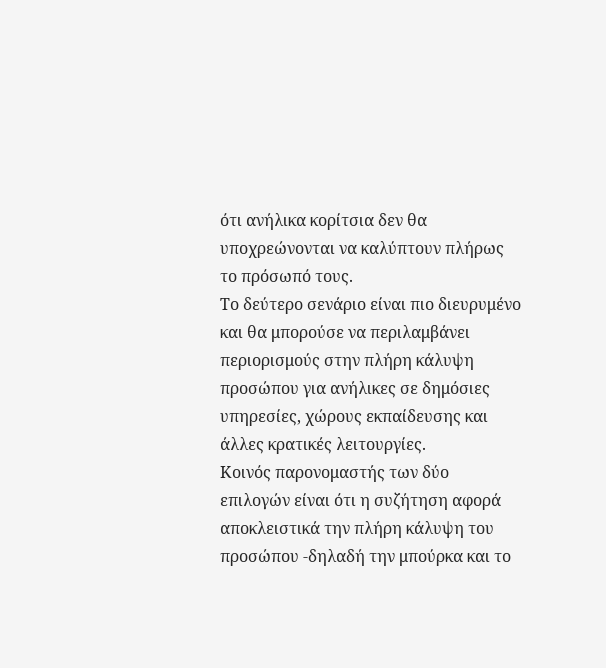ότι ανήλικα κορίτσια δεν θα υποχρεώνονται να καλύπτουν πλήρως το πρόσωπό τους.
Το δεύτερο σενάριο είναι πιο διευρυμένο και θα μπορούσε να περιλαμβάνει περιορισμούς στην πλήρη κάλυψη προσώπου για ανήλικες σε δημόσιες υπηρεσίες, χώρους εκπαίδευσης και άλλες κρατικές λειτουργίες.
Κοινός παρονομαστής των δύο επιλογών είναι ότι η συζήτηση αφορά αποκλειστικά την πλήρη κάλυψη του προσώπου -δηλαδή την μπούρκα και το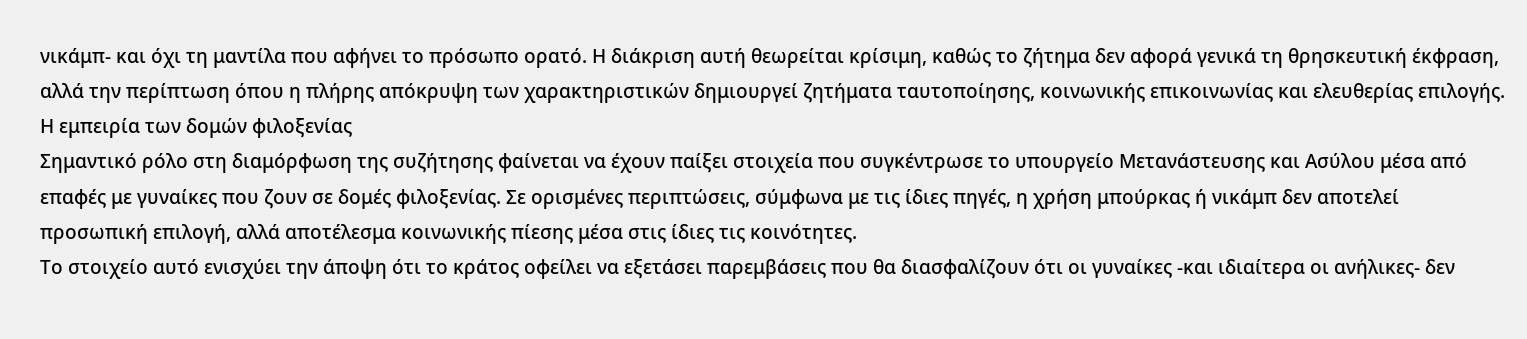νικάμπ- και όχι τη μαντίλα που αφήνει το πρόσωπο ορατό. Η διάκριση αυτή θεωρείται κρίσιμη, καθώς το ζήτημα δεν αφορά γενικά τη θρησκευτική έκφραση, αλλά την περίπτωση όπου η πλήρης απόκρυψη των χαρακτηριστικών δημιουργεί ζητήματα ταυτοποίησης, κοινωνικής επικοινωνίας και ελευθερίας επιλογής.
Η εμπειρία των δομών φιλοξενίας
Σημαντικό ρόλο στη διαμόρφωση της συζήτησης φαίνεται να έχουν παίξει στοιχεία που συγκέντρωσε το υπουργείο Μετανάστευσης και Ασύλου μέσα από επαφές με γυναίκες που ζουν σε δομές φιλοξενίας. Σε ορισμένες περιπτώσεις, σύμφωνα με τις ίδιες πηγές, η χρήση μπούρκας ή νικάμπ δεν αποτελεί προσωπική επιλογή, αλλά αποτέλεσμα κοινωνικής πίεσης μέσα στις ίδιες τις κοινότητες.
Το στοιχείο αυτό ενισχύει την άποψη ότι το κράτος οφείλει να εξετάσει παρεμβάσεις που θα διασφαλίζουν ότι οι γυναίκες -και ιδιαίτερα οι ανήλικες- δεν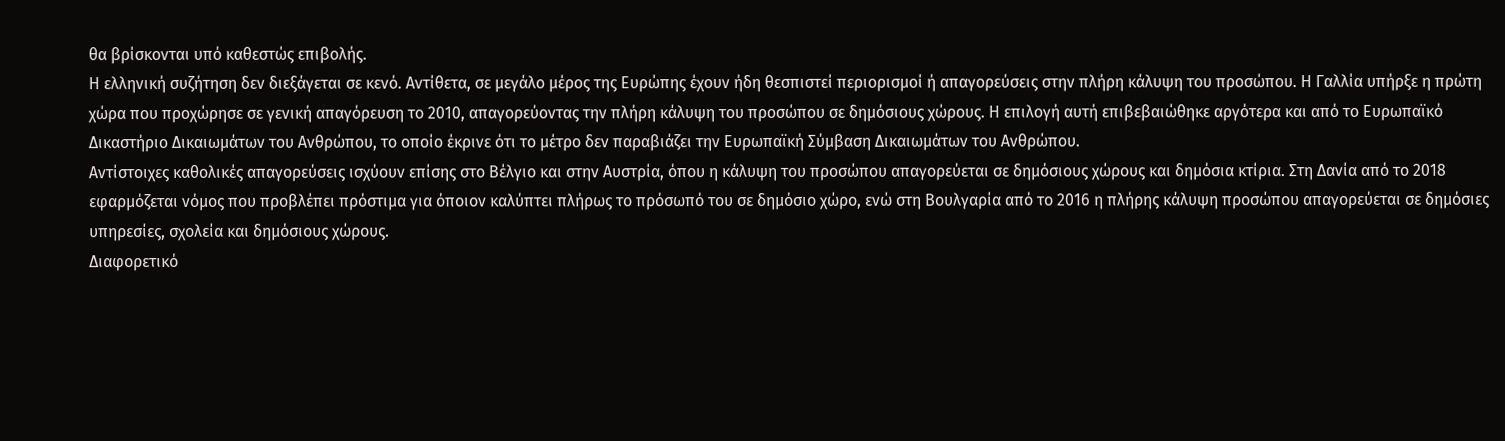θα βρίσκονται υπό καθεστώς επιβολής.
Η ελληνική συζήτηση δεν διεξάγεται σε κενό. Αντίθετα, σε μεγάλο μέρος της Ευρώπης έχουν ήδη θεσπιστεί περιορισμοί ή απαγορεύσεις στην πλήρη κάλυψη του προσώπου. Η Γαλλία υπήρξε η πρώτη χώρα που προχώρησε σε γενική απαγόρευση το 2010, απαγορεύοντας την πλήρη κάλυψη του προσώπου σε δημόσιους χώρους. Η επιλογή αυτή επιβεβαιώθηκε αργότερα και από το Ευρωπαϊκό Δικαστήριο Δικαιωμάτων του Ανθρώπου, το οποίο έκρινε ότι το μέτρο δεν παραβιάζει την Ευρωπαϊκή Σύμβαση Δικαιωμάτων του Ανθρώπου.
Αντίστοιχες καθολικές απαγορεύσεις ισχύουν επίσης στο Βέλγιο και στην Αυστρία, όπου η κάλυψη του προσώπου απαγορεύεται σε δημόσιους χώρους και δημόσια κτίρια. Στη Δανία από το 2018 εφαρμόζεται νόμος που προβλέπει πρόστιμα για όποιον καλύπτει πλήρως το πρόσωπό του σε δημόσιο χώρο, ενώ στη Βουλγαρία από το 2016 η πλήρης κάλυψη προσώπου απαγορεύεται σε δημόσιες υπηρεσίες, σχολεία και δημόσιους χώρους.
Διαφορετικό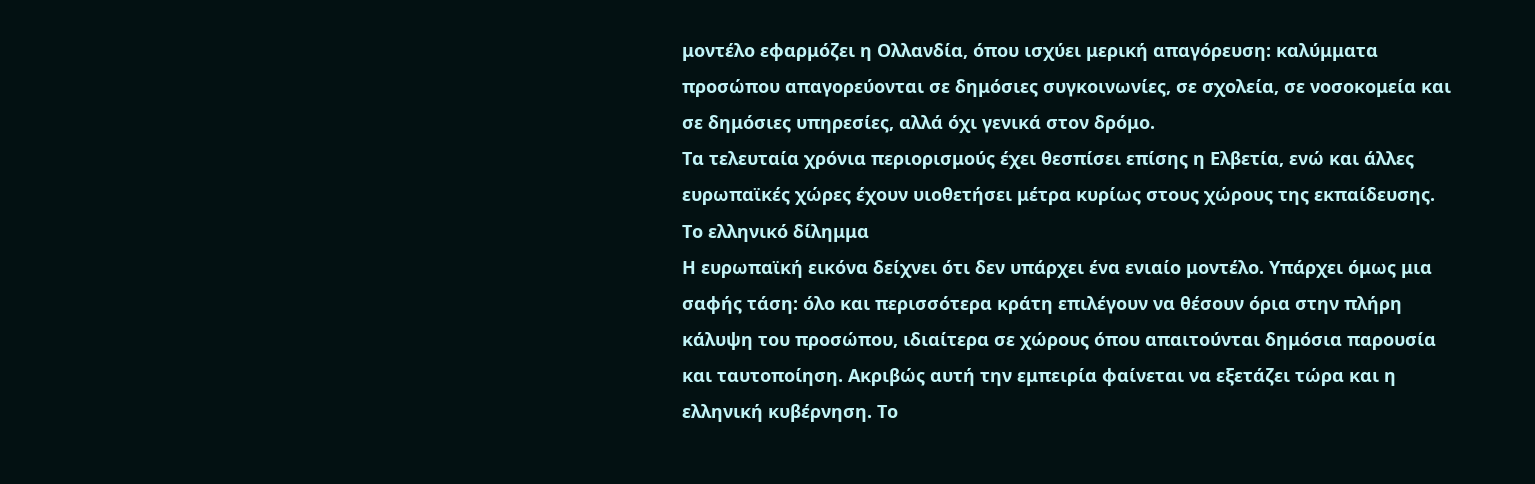μοντέλο εφαρμόζει η Ολλανδία, όπου ισχύει μερική απαγόρευση: καλύμματα προσώπου απαγορεύονται σε δημόσιες συγκοινωνίες, σε σχολεία, σε νοσοκομεία και σε δημόσιες υπηρεσίες, αλλά όχι γενικά στον δρόμο.
Τα τελευταία χρόνια περιορισμούς έχει θεσπίσει επίσης η Ελβετία, ενώ και άλλες ευρωπαϊκές χώρες έχουν υιοθετήσει μέτρα κυρίως στους χώρους της εκπαίδευσης.
Το ελληνικό δίλημμα
Η ευρωπαϊκή εικόνα δείχνει ότι δεν υπάρχει ένα ενιαίο μοντέλο. Υπάρχει όμως μια σαφής τάση: όλο και περισσότερα κράτη επιλέγουν να θέσουν όρια στην πλήρη κάλυψη του προσώπου, ιδιαίτερα σε χώρους όπου απαιτούνται δημόσια παρουσία και ταυτοποίηση. Ακριβώς αυτή την εμπειρία φαίνεται να εξετάζει τώρα και η ελληνική κυβέρνηση. Το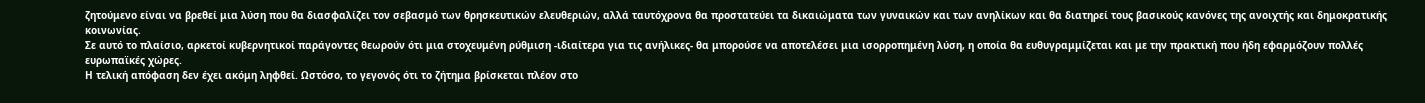ζητούμενο είναι να βρεθεί μια λύση που θα διασφαλίζει τον σεβασμό των θρησκευτικών ελευθεριών, αλλά ταυτόχρονα θα προστατεύει τα δικαιώματα των γυναικών και των ανηλίκων και θα διατηρεί τους βασικούς κανόνες της ανοιχτής και δημοκρατικής κοινωνίας.
Σε αυτό το πλαίσιο, αρκετοί κυβερνητικοί παράγοντες θεωρούν ότι μια στοχευμένη ρύθμιση -ιδιαίτερα για τις ανήλικες- θα μπορούσε να αποτελέσει μια ισορροπημένη λύση, η οποία θα ευθυγραμμίζεται και με την πρακτική που ήδη εφαρμόζουν πολλές ευρωπαϊκές χώρες.
Η τελική απόφαση δεν έχει ακόμη ληφθεί. Ωστόσο, το γεγονός ότι το ζήτημα βρίσκεται πλέον στο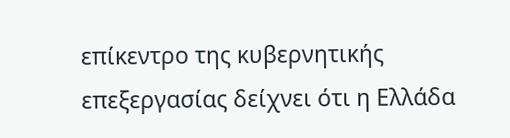επίκεντρο της κυβερνητικής επεξεργασίας δείχνει ότι η Ελλάδα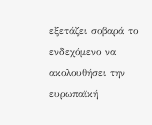εξετάζει σοβαρά το ενδεχόμενο να ακολουθήσει την ευρωπαϊκή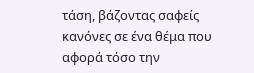τάση, βάζοντας σαφείς κανόνες σε ένα θέμα που αφορά τόσο την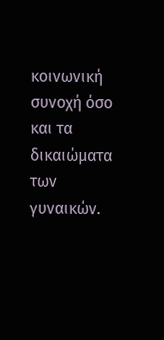κοινωνική συνοχή όσο και τα δικαιώματα των γυναικών.